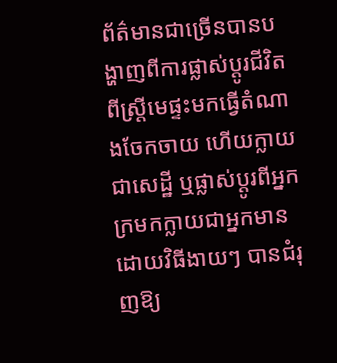ព័ត៌មានជាច្រើនបានបង្ហាញពីការផ្លាស់ប្តូរជីវិត ពីស្រ្តីមេផ្ទះមកធ្វើតំណាងចែកចាយ ហើយក្លាយជាសេដ្ឋី ឬផ្លាស់ប្តូរពីអ្នកក្រមកក្លាយជាអ្នកមាន ដោយវិធីងាយៗ បានជំរុញឱ្យ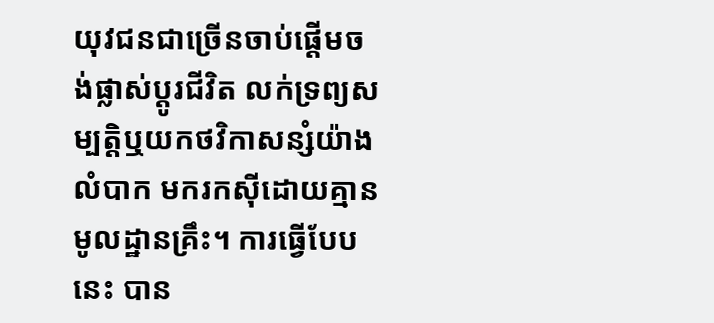យុវជនជាច្រើនចាប់ផ្តើមចង់ផ្លាស់ប្តូរជីវិត លក់ទ្រព្យសម្បត្តិឬយកថវិកាសន្សំយ៉ាងលំបាក មករកស៊ីដោយគ្មានមូលដ្ឋានគ្រឹះ។ ការធ្វើបែបនេះ បាន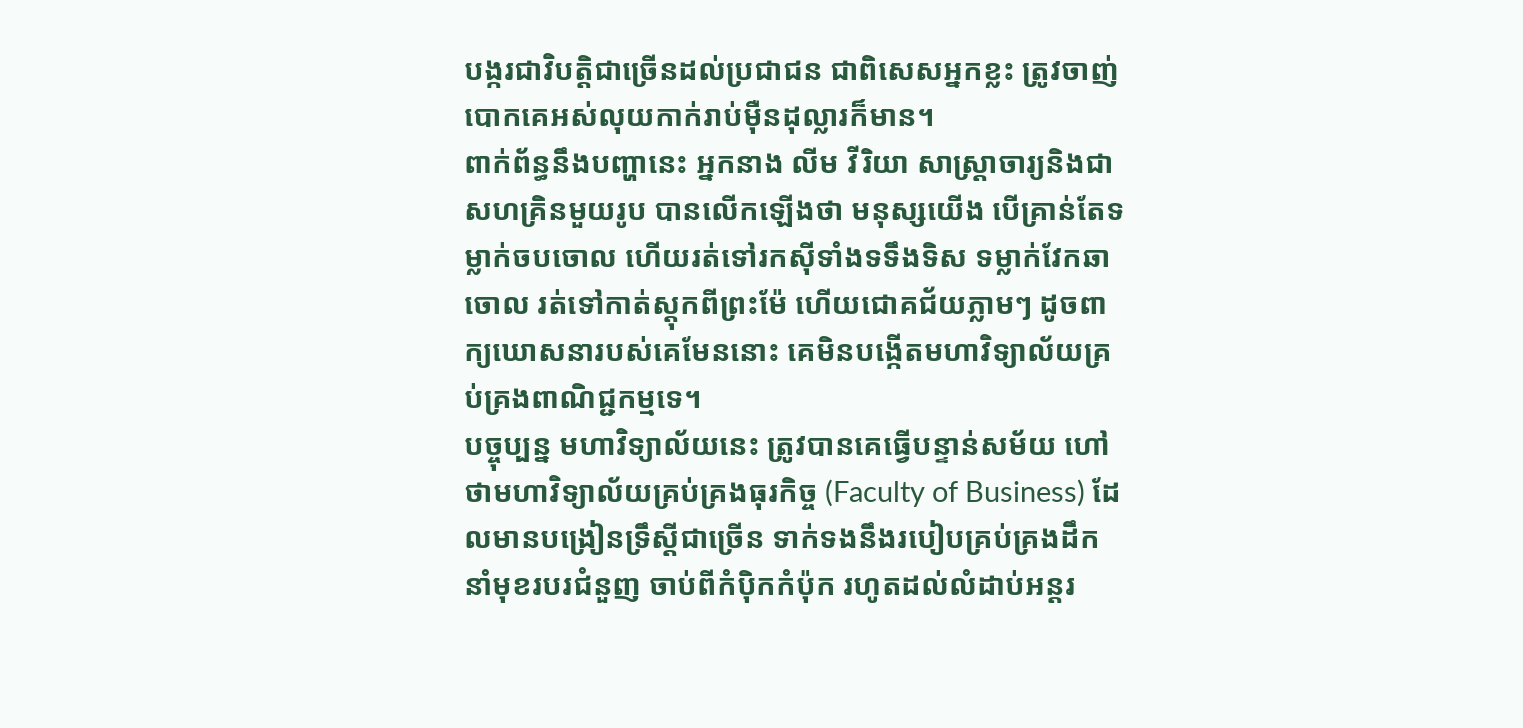បង្ករជាវិបត្តិជាច្រើនដល់ប្រជាជន ជាពិសេសអ្នកខ្លះ ត្រូវចាញ់បោកគេអស់លុយកាក់រាប់ម៉ឺនដុល្លារក៏មាន។
ពាក់ព័ន្ធនឹងបញ្ហានេះ អ្នកនាង លីម វីរិយា សាស្ត្រាចារ្យនិងជាសហគ្រិនមួយរូប បានលើកឡើងថា មនុស្សយើង បើគ្រាន់តែទម្លាក់ចបចោល ហើយរត់ទៅរកស៊ីទាំងទទឹងទិស ទម្លាក់វែកឆាចោល រត់ទៅកាត់ស្ដុកពីព្រះម៉ែ ហើយជោគជ័យភ្លាមៗ ដូចពាក្យឃោសនារបស់គេមែននោះ គេមិនបង្កើតមហាវិទ្យាល័យគ្រប់គ្រងពាណិជ្ជកម្មទេ។
បច្ចុប្បន្ន មហាវិទ្យាល័យនេះ ត្រូវបានគេធ្វើបន្ទាន់សម័យ ហៅថាមហាវិទ្យាល័យគ្រប់គ្រងធុរកិច្ច (Faculty of Business) ដែលមានបង្រៀនទ្រឹស្ដីជាច្រើន ទាក់ទងនឹងរបៀបគ្រប់គ្រងដឹកនាំមុខរបរជំនួញ ចាប់ពីកំប៉ិកកំប៉ុក រហូតដល់លំដាប់អន្តរ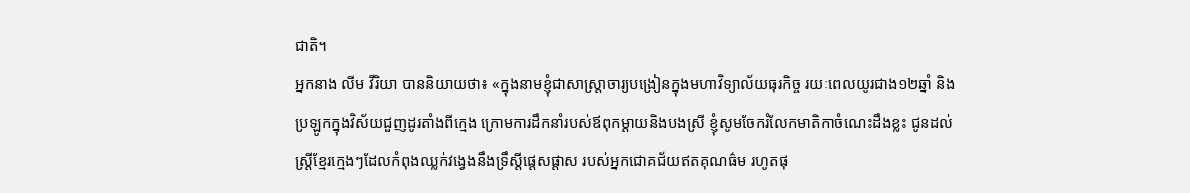ជាតិ។
អ្នកនាង លីម វីរិយា បាននិយាយថា៖ «ក្នុងនាមខ្ញុំជាសាស្ត្រាចារ្យបង្រៀនក្នុងមហាវិទ្យាល័យធុរកិច្ច រយៈពេលយូរជាង១២ឆ្នាំ និងប្រឡូកក្នុងវិស័យជួញដូរតាំងពីក្មេង ក្រោមការដឹកនាំរបស់ឪពុកម្ដាយនិងបងស្រី ខ្ញុំសូមចែករំលែកមាតិកាចំណេះដឹងខ្លះ ជូនដល់ស្ត្រីខ្មែរក្មេងៗដែលកំពុងឈ្លក់វង្វេងនឹងទ្រឹស្ដីផ្ដេសផ្ដាស របស់អ្នកជោគជ័យឥតគុណធ៌ម រហូតផុ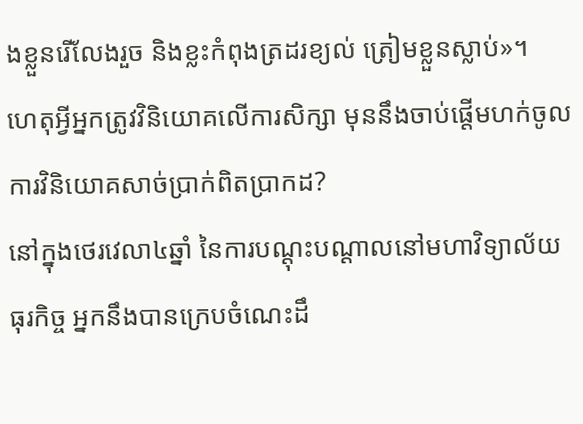ងខ្លួនរើលែងរួច និងខ្លះកំពុងត្រដរខ្យល់ ត្រៀមខ្លួនស្លាប់»។
ហេតុអ្វីអ្នកត្រូវវិនិយោគលើការសិក្សា មុននឹងចាប់ផ្ដើមហក់ចូលការវិនិយោគសាច់ប្រាក់ពិតប្រាកដ?
នៅក្នុងថេរវេលា៤ឆ្នាំ នៃការបណ្ដុះបណ្ដាលនៅមហាវិទ្យាល័យធុរកិច្ច អ្នកនឹងបានក្រេបចំណេះដឹ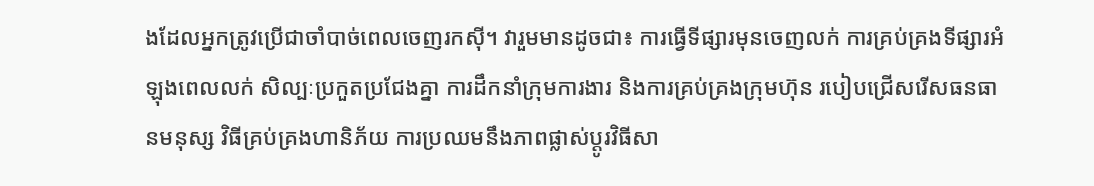ងដែលអ្នកត្រូវប្រើជាចាំបាច់ពេលចេញរកស៊ី។ វារួមមានដូចជា៖ ការធ្វើទីផ្សារមុនចេញលក់ ការគ្រប់គ្រងទីផ្សារអំឡុងពេលលក់ សិល្បៈប្រកួតប្រជែងគ្នា ការដឹកនាំក្រុមការងារ និងការគ្រប់គ្រងក្រុមហ៊ុន របៀបជ្រើសរើសធនធានមនុស្ស វិធីគ្រប់គ្រងហានិភ័យ ការប្រឈមនឹងភាពផ្លាស់ប្ដូរវិធីសា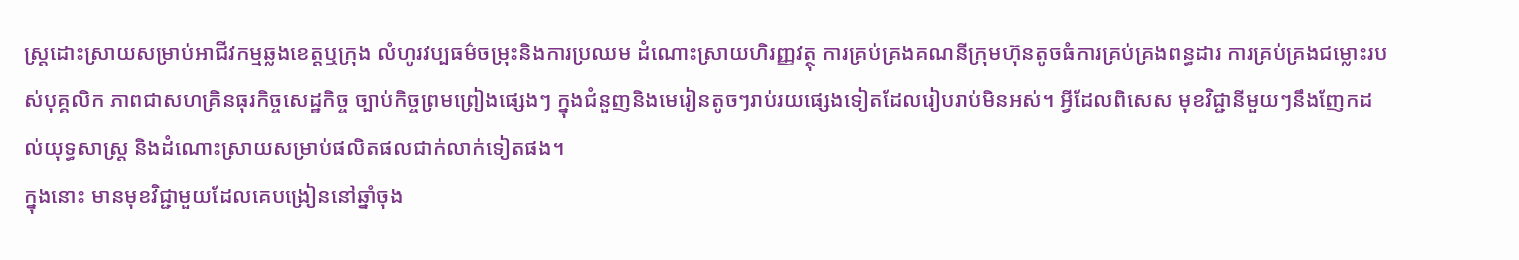ស្ត្រដោះស្រាយសម្រាប់អាជីវកម្មឆ្លងខេត្តឬក្រុង លំហូរវប្បធម៌ចម្រុះនិងការប្រឈម ដំណោះស្រាយហិរញ្ញវត្ថុ ការគ្រប់គ្រងគណនីក្រុមហ៊ុនតូចធំការគ្រប់គ្រងពន្ធដារ ការគ្រប់គ្រងជម្លោះរបស់បុគ្គលិក ភាពជាសហគ្រិនធុរកិច្ចសេដ្ឋកិច្ច ច្បាប់កិច្ចព្រមព្រៀងផ្សេងៗ ក្នុងជំនួញនិងមេរៀនតូចៗរាប់រយផ្សេងទៀតដែលរៀបរាប់មិនអស់។ អ្វីដែលពិសេស មុខវិជ្ជានីមួយៗនឹងញែកដល់យុទ្ធសាស្ត្រ និងដំណោះស្រាយសម្រាប់ផលិតផលជាក់លាក់ទៀតផង។
ក្នុងនោះ មានមុខវិជ្ជាមួយដែលគេបង្រៀននៅឆ្នាំចុង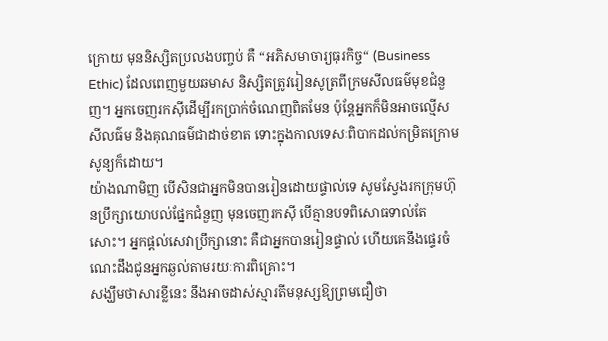ក្រោយ មុននិស្សិតប្រលងបញ្ចប់ គឺ “អភិសមាចារ្យធុរកិច្ច“ (Business Ethic) ដែលពេញមួយឆមាស និស្សិតត្រូវរៀនសូត្រពីក្រមសីលធម៌មុខជំនួញ។ អ្នកចេញរកស៊ីដើម្បីរកប្រាក់ចំណេញពិតមែន ប៉ុន្តែអ្នកក៏មិនអាចល្មើសសីលធ៌ម និងគុណធម៌ជាដាច់ខាត ទោះក្នុងកាលទេសៈពិបាកដល់កម្រិតក្រោមសូន្យក៏ដោយ។
យ៉ាងណាមិញ បើសិនជាអ្នកមិនបានរៀនដោយផ្ទាល់ទេ សូមស្វែងរកក្រុមហ៊ុនប្រឹក្សាយោបល់ផ្នែកជំនួញ មុនចេញរកស៊ី បើគ្មានបទពិសោធទាល់តែសោះ។ អ្នកផ្ដល់សេវាប្រឹក្សានោះ គឺជាអ្នកបានរៀនផ្ទាល់ ហើយគេនឹងផ្ទេរចំណេះដឹងជូនអ្នកឆ្ងល់តាមរយៈការពិគ្រោះ។
សង្ឃឹមថាសារខ្លីនេះ នឹងអាចដាស់ស្មារតីមនុស្សឱ្យព្រមជឿថា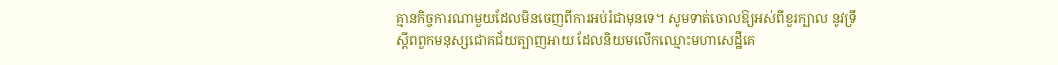គ្មានកិច្ចការណាមួយដែលមិនចេញពីការអប់រំជាមុនទេ។ សូមទាត់ចោលឱ្យអស់ពីខួរក្បាល នូវទ្រឹស្ដីពពួកមនុស្សជោគជ័យត្បាញអាយ ដែលនិយមលើកឈ្មោះមហាសេដ្ឋីគេ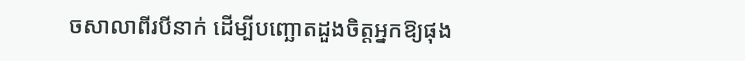ចសាលាពីរបីនាក់ ដើម្បីបញ្ឆោតដួងចិត្តអ្នកឱ្យផុង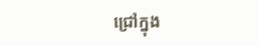ជ្រៅក្នុង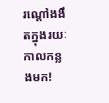រណ្ដៅងងឹតក្នុងរយៈកាលកន្លងមក!